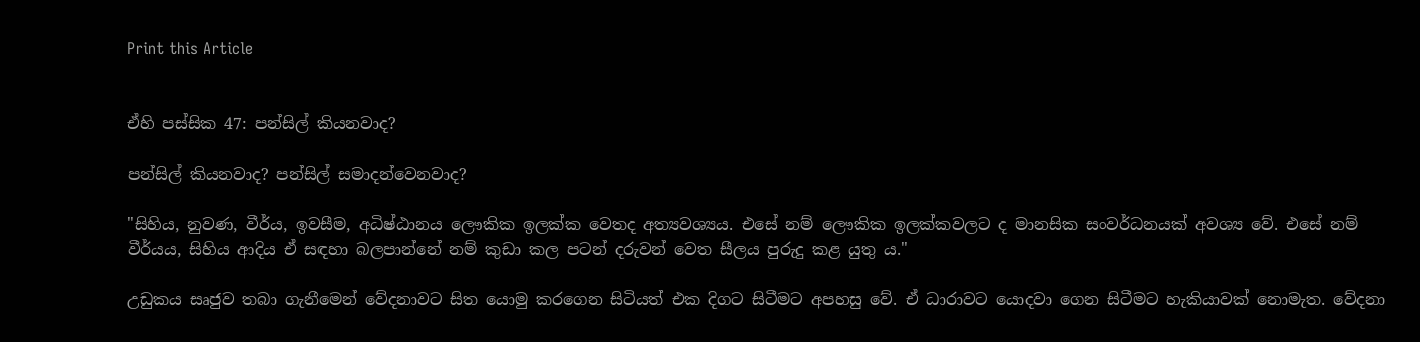Print this Article


ඒහි පස්සික 47: පන්සිල් කියනවාද?

පන්සිල් කියනවාද? පන්සිල් සමාදන්වෙනවාද?

"සිහිය, නුවණ, වීර්ය, ඉවසීම, අධිෂ්ඨානය ලෞකික ඉලක්ක වෙතද අත්‍යවශ්‍යය. එසේ නම් ලෞකික ඉලක්කවලට ද මානසික සංවර්ධනයක් අවශ්‍ය වේ. එසේ නම් වීර්යය, සිහිය ආදිය ඒ සඳහා බලපාන්නේ නම් කුඩා කල පටන් දරුවන් වෙත සීලය පුරුදු කළ යුතු ය."

උඩුකය සෘජුව තබා ගැනීමෙන් වේදනාවට සිත යොමු කරගෙන සිටියත් එක දිගට සිටීමට අපහසු වේ. ඒ ධාරාවට යොදවා ගෙන සිටීමට හැකියාවක් නොමැත. වේදනා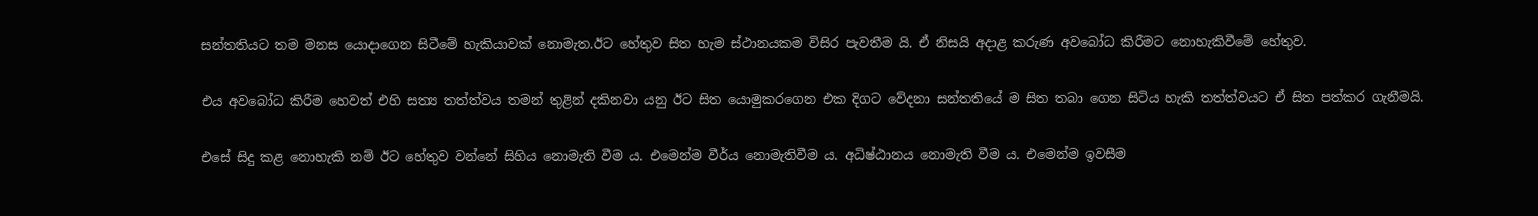සන්තතියට තම මනස යොදාගෙන සිටීමේ හැකියාවක් නොමැත.ඊට හේතුව සිත හැම ස්ථානයකම විසිර පැවතීම යි. ඒ නිසයි අදාළ කරුණ අවබෝධ කිරීමට නොහැකිවීමේ හේතුව.

එය අවබෝධ කිරීම හෙවත් එහි සත්‍ය තත්ත්වය තමන් තුළින් දකිනවා යනු ඊට සිත යොමුකරගෙන එක දිගට වේදනා සන්තතියේ ම සිත තබා ගෙන සිටිය හැකි තත්ත්වයට ඒ සිත පත්කර ගැනීමයි.

එසේ සිදු කළ නොහැකි නම් ඊට හේතුව වන්නේ සිහිය නොමැති වීම ය. එමෙන්ම වීර්ය නොමැතිවීම ය. අධිෂ්ඨානය නොමැති වීම ය. එමෙන්ම ඉවසීම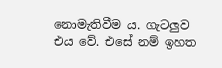නොමැතිවීම ය. ගැටලුව එය වේ. එසේ නම් ඉහත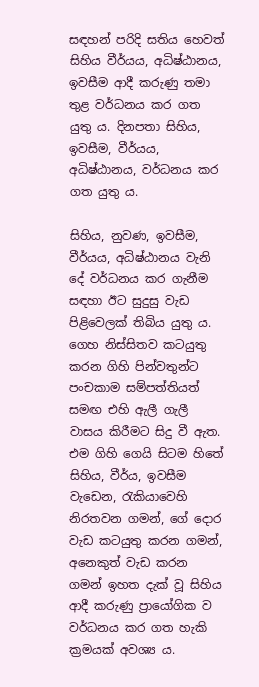සඳහන් පරිදි සතිය හෙවත් සිහිය වීර්යය, අධිෂ්ඨානය, ඉවසීම ආදී කරුණු තමා තුළ වර්ධනය කර ගත යුතු ය. දිනපතා සිහිය, ඉවසීම, වීර්යය, අධිෂ්ඨානය, වර්ධනය කර ගත යුතු ය.

සිහිය, නුවණ, ඉවසීම, වීර්යය, අධිෂ්ඨානය වැනි දේ වර්ධනය කර ගැනීම සඳහා ඊට සුදුසු වැඩ පිළිවෙලක් තිබිය යුතු ය. ගෙහ නිස්සිතව කටයුතු කරන ගිහි පින්වතුන්ට පංචකාම සම්පත්තියත් සමඟ එහි ඇලී ගැලී වාසය කිරීමට සිදු වී ඇත. එම ගිහි ගෙයි සිටම හිතේ සිහිය, වීර්ය, ඉවසීම වැඩෙන, රැකියාවෙහි නිරතවන ගමන්, ගේ දොර වැඩ කටයුතු කරන ගමන්, අනෙකුත් වැඩ කරන ගමන් ඉහත දැක් වූ සිහිය ආදී කරුණු ප්‍රායෝගික ව වර්ධනය කර ගත හැකි ක්‍රමයක් අවශ්‍ය ය.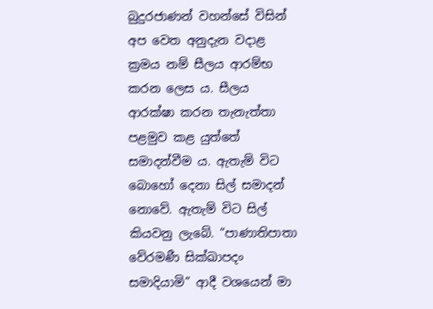බුදුරජාණන් වහන්සේ විසින් අප වෙත අනුදැන වදාළ ක්‍රමය නම් සීලය ආරම්භ කරන ලෙස ය. සීලය ආරක්ෂා කරන තැනැත්තා පළමුව කළ යුත්තේ සමාදන්වීම ය. ඇතැම් විට බොහෝ දෙනා සිල් සමාදන් නොවේ. ඇතැම් විට සිල් කියවනු ලැබේ. “පාණාතිපාතා වේරමණී සික්ඛාපදං සමාදියාමි” ආදී වශයෙන් මා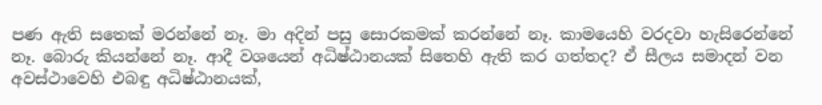පණ ඇති සතෙක් මරන්නේ නෑ. මා අදින් පසු සොරකමක් කරන්නේ නෑ. කාමයෙහි වරදවා හැසිරෙන්නේ නෑ. බොරු කියන්නේ නෑ. ආදී වශයෙන් අධිෂ්ඨානයක් සිතෙහි ඇති කර ගත්තද? ඒ සීලය සමාදන් වන අවස්ථාවෙහි එබඳු අධිෂ්ඨානයක්,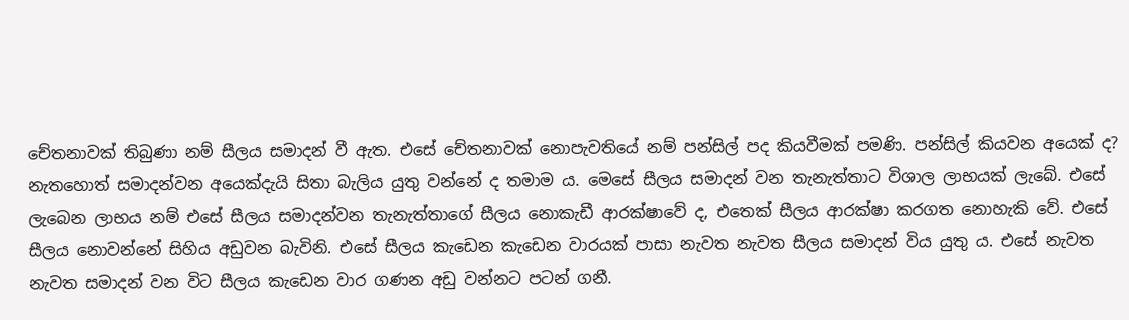චේතනාවක් තිබුණා නම් සීලය සමාදන් වී ඇත. එසේ චේතනාවක් නොපැවතියේ නම් පන්සිල් පද කියවීමක් පමණි. පන්සිල් කියවන අයෙක් ද? නැතහොත් සමාදන්වන අයෙක්දැයි සිතා බැලිය යුතු වන්නේ ද තමාම ය. මෙසේ සීලය සමාදන් වන තැනැත්තාට විශාල ලාභයක් ලැබේ. එසේ ලැබෙන ලාභය නම් එසේ සීලය සමාදන්වන තැනැත්තාගේ සීලය නොකැඩී ආරක්ෂාවේ ද, එතෙක් සීලය ආරක්ෂා කරගත නොහැකි වේ. එසේ සීලය නොවන්නේ සිහිය අඩුවන බැවිනි. එසේ සීලය කැඩෙන කැඩෙන වාරයක් පාසා නැවත නැවත සීලය සමාදන් විය යුතු ය. එසේ නැවත නැවත සමාදන් වන විට සීලය කැඩෙන වාර ගණන අඩු වන්නට පටන් ගනී.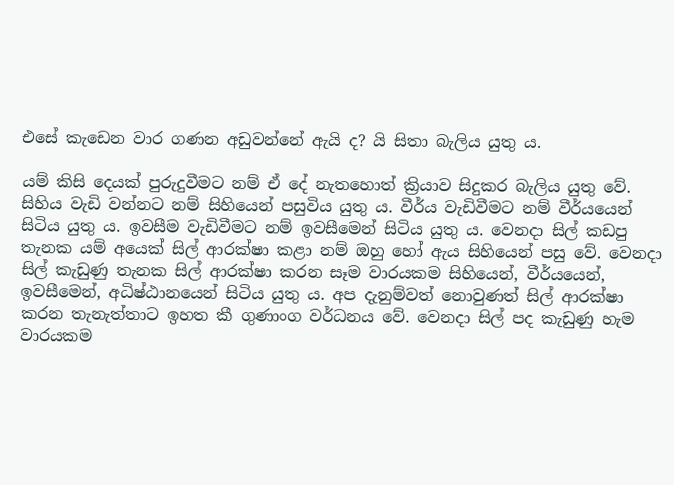එසේ කැඩෙන වාර ගණන අඩුවන්නේ ඇයි ද? යි සිතා බැලිය යුතු ය.

යම් කිසි දෙයක් පුරුදුවීමට නම් ඒ දේ නැතහොත් ක්‍රියාව සිදුකර බැලිය යුතු වේ. සිහිය වැඩි වන්නට නම් සිහියෙන් පසුවිය යුතු ය. වීර්ය වැඩිවීමට නම් වීර්යයෙන් සිටිය යුතු ය. ඉවසීම වැඩිවීමට නම් ඉවසීමෙන් සිටිය යුතු ය. වෙනදා සිල් කඩපු තැනක යම් අයෙක් සිල් ආරක්ෂා කළා නම් ඔහු හෝ ඇය සිහියෙන් පසු වේ. වෙනදා සිල් කැඩුණු තැනක සිල් ආරක්ෂා කරන සෑම වාරයකම සිහියෙන්, වීර්යයෙන්, ඉවසීමෙන්, අධිෂ්ඨානයෙන් සිටිය යුතු ය. අප දැනුම්වත් නොවුණත් සිල් ආරක්ෂා කරන තැනැත්තාට ඉහත කී ගුණාංග වර්ධනය වේ. වෙනදා සිල් පද කැඩුණු හැම වාරයකම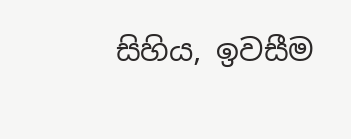සිහිය, ඉවසීම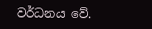වර්ධනය වේ.